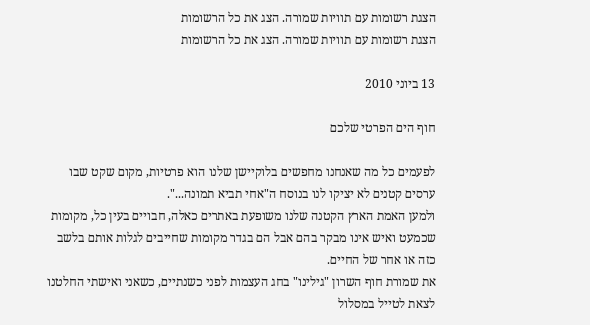הצגת רשומות עם תוויות שמורה. הצג את כל הרשומות
הצגת רשומות עם תוויות שמורה. הצג את כל הרשומות

13 ביוני 2010

חוף הים הפרטי שלכם

לפעמים כל מה שאנחנו מחפשים בלוקיישן שלנו הוא פרטיות, מקום שקט שבו ערסים קטנים לא יציקו לנו בנוסח ה"אחי תביא תמונה...".
ולמען האמת הארץ הקטנה שלנו משופעת באתרים כאלה, חבויים בעין כל, מקומות שכמעט ואיש אינו מבקר בהם אבל הם בגדר מקומות שחייבים לגלות אותם בלשב כזה או אחר של החיים.
את שמורת חוף השרון "גילינו" בחג העצמות לפני כשנתיים, כשאני ואישתי החלטנו לצאת לטייל במסלול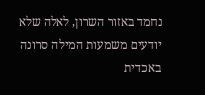נחמד באזור השרון, לאלה שלא יודעים משמעות המילה סרונה באכדית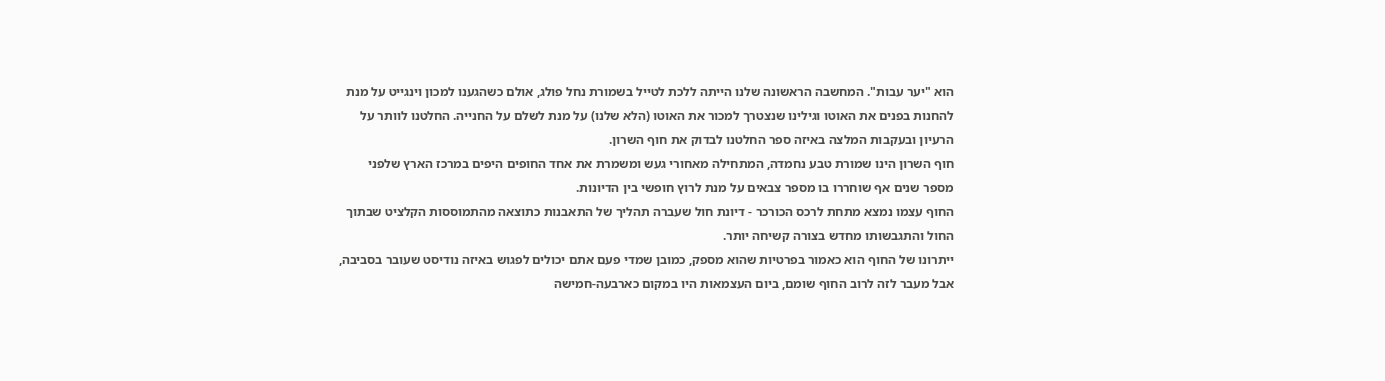הוא "יער עבות". המחשבה הראשונה שלנו הייתה ללכת לטייל בשמורת נחל פולג, אולם כשהגענו למכון וינגייט על מנת להחנות בפנים את האוטו וגילינו שנצטרך למכור את האוטו (הלא שלנו) על מנת לשלם על החנייה. החלטנו לוותר על הרעיון ובעקבות המלצה באיזה ספר החלטנו לבדוק את חוף השרון.
חוף השרון הינו שמורת טבע נחמדה, המתחילה מאחורי געש ומשמרת את אחד החופים היפים במרכז הארץ שלפני מספר שנים אף שוחררו בו מספר צבאים על מנת לרוץ חופשי בין הדיונות.
החוף עצמו נמצא מתחת לרכס הכורכר - דיונת חול שעברה תהליך של התאבנות כתוצאה מהתמוססות הקלציט שבתוך החול והתגבשותו מחדש בצורה קשיחה יותר.
ייתרונו של החוף הוא כאמור בפרטיות שהוא מספק, כמובן שמדי פעם אתם יכולים לפגוש באיזה נודיסט שעובר בסביבה, אבל מעבר לזה לרוב החוף שומם, ביום העצמאות היו במקום כארבעה-חמישה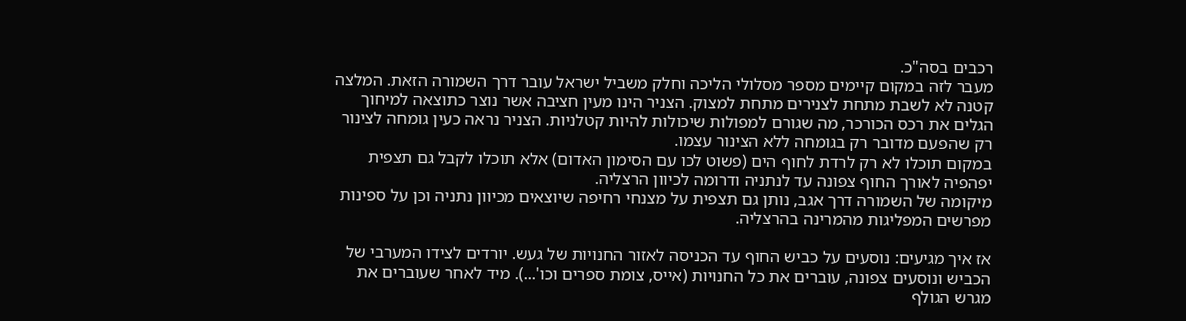רכבים בסה"כ.
מעבר לזה במקום קיימים מספר מסלולי הליכה וחלק משביל ישראל עובר דרך השמורה הזאת. המלצה קטנה לא לשבת מתחת לצנירים מתחת למצוק. הצניר הינו מעין חציבה אשר נוצר כתוצאה למיחוך הגלים את רכס הכורכר, מה שגורם למפולות שיכולות להיות קטלניות. הצניר נראה כעין גומחה לצינור רק שהפעם מדובר רק בגומחה ללא הצינור עצמו.
במקום תוכלו לא רק לרדת לחוף הים (פשוט לכו עם הסימון האדום) אלא תוכלו לקבל גם תצפית יפהפיה לאורך החוף צפונה עד לנתניה ודרומה לכיוון הרצליה.
מיקומה של השמורה דרך אגב, נותן גם תצפית על מצנחי רחיפה שיוצאים מכיוון נתניה וכן על ספינות מפרשים המפליגות מהמרינה בהרצליה.

אז איך מגיעים: נוסעים על כביש החוף עד הכניסה לאזור החנויות של געש. יורדים לצידו המערבי של הכביש ונוסעים צפונה, עוברים את כל החנויות (אייס, צומת ספרים וכו'...). מיד לאחר שעוברים את מגרש הגולף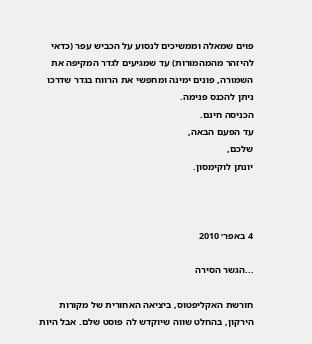פוים שמאלה וממשיכים לנסוע על הכביש עפר (כדאי להיזהר מהמהמורות) עד שמגיעים לגדר המקיפה את השמורה, פונים ימינה ומחפשי את הרווח בגדר שדרכו ניתן להכנס פנימה.
הכניסה חינם.
עד הפעם הבאה,
שלכם,
יונתן לוקימסון.



4 באפר׳ 2010

...הגשר הסירה

חורשת האקליפטוס, ביציאה האחורית של מקורות הירקון, בהחלט שווה שיוקדש לה פוסט שלם. אבל היות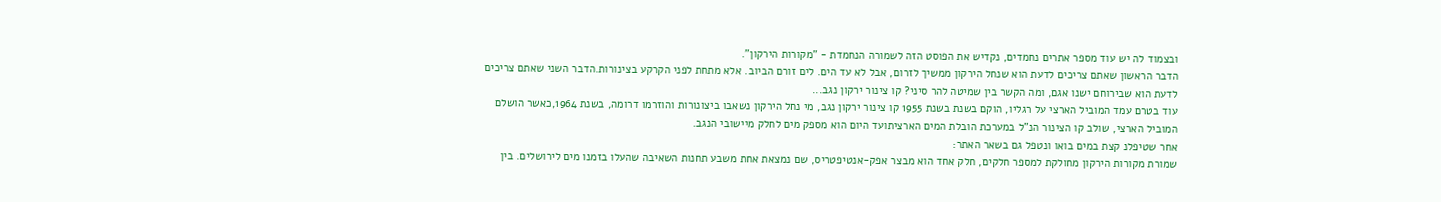ובצמוד לה יש עוד מספר אתרים נחמדים, נקדיש את הפוסט הזה לשמורה הנחמדת - "מקורות הירקון".
הדבר הראשון שאתם צריכים לדעת הוא שנחל הירקון ממשיך לזרום, אבל לא עד הים. לים זורם הביוב. אלא מתחת לפני הקרקע בצינורות.הדבר השני שאתם צריכים לדעת הוא שבירוחם ישנו אגם, ומה הקשר בין שמיטה להר סיני? קו צינור ירקון נגב...
עוד בטרם עמד המוביל הארצי על רגליו, הוקם בשנת בשנת 1955 קו צינור ירקון נגב, מי נחל הירקון נשאבו ביצונורות והוזרמו דרומה, בשנת 1964,כאשר הושלם המוביל הארצי, שולב קו הצינור הנ"ל במערכת הובלת המים הארציתועד היום הוא מספק מים לחלק מיישובי הנגב.
אחר שטיפלנ קצת במים בואו ונטפל גם בשאר האתר:
שמורת מקורות הירקון מחולקת למספר חלקים, חלק אחד הוא מבצר אפק-אנטיפטריס, שם נמצאת אחת משבע תחנות השאיבה שהעלו בזמנו מים לירושלים. בין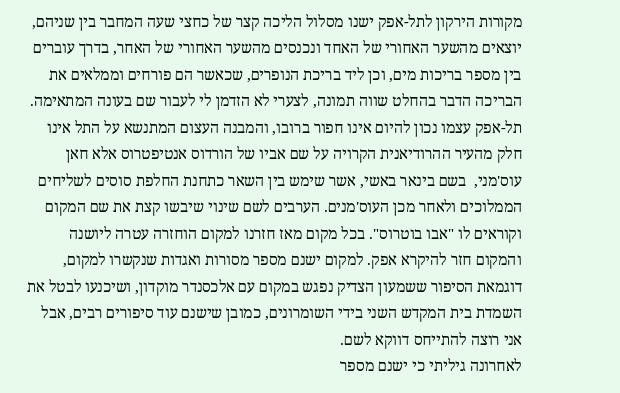מקורות הירקון לתל-אפק ישנו מסלול הליכה קצר של כחצי שעה המחבר בין שניהם, יוצאים מהשער האחורי של האחד ונכנסים מהשער האחורי של האחר, בדרך עוברים בין מספר בריכות מים, וכן ליד בריכת הנופרים, שכאשר הם פורחים וממלאים את הבריכה הדבר בהחלט שווה תמונה, לצערי לא הזדמן לי לעבור שם בעונה המתאימה.
תל-אפק עצמו נכון להיום אינו חפור ברובו, והמבנה העצום המתנשא על התל אינו חלק מהעיר ההרודיאנית הקרויה על שם אביו של הורדוס אנטיפטרוס אלא חאן עוס'מני,  בשם בינאר באשי, אשר שימש בין השאר כתחנת החלפת סוסים לשליחים הממלוכים ולאחר מכן העוס'מנים. הערבים לשם שינוי שיבשו קצת את שם המקום וקוראים לו "אבו בוטרוס". בכל מקום מאז חזרנו למקום הוחזרה עטרה ליושנה והמקום חזר להיקרא אפק. למקום ישנם מספר מסורות ואגדות שנקשרו למקום, דוגמאת הסיפור ששמעון הצדיק נפגש במקום עם אלכסנדר מוקדון, ושיכנעו לבטל את השמדת בית המקדש השני בידי השומרונים, כמובן שישנם עוד סיפורים רבים, אבל אני רוצה להתייחס דווקא לשם.
לאחרונה גיליתי כי ישנם מספר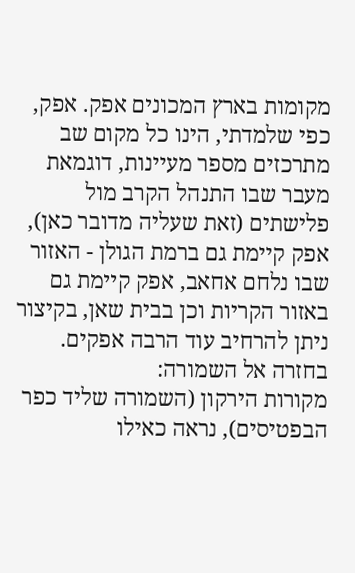מקומות בארץ המכונים אפק. אפק, כפי שלמדתי, הינו כל מקום שב מתרכזים מספר מעיינות, דוגמאת מעבר שבו התנהל הקרב מול פלישתים (זאת שעליה מדובר כאן), אפק קיימת גם ברמת הגולן - האזור שבו נלחם אחאב, אפק קיימת גם באזור הקריות וכן בבית שאן, בקיצור ניתן להרחיב עוד הרבה אפקים.
בחזרה אל השמורה:
מקורות הירקון (השמורה שליד כפר הבפטיסים), נראה כאילו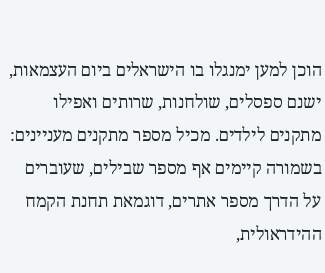הוכן למען ימנגלו בו הישראלים ביום העצמאות, ישנם ספסלים, שולחנות, שרותים ואפילו מתקנים לילדים. מכיל מספר מתקנים מעניינים:
בשמורה קיימים אף מספר שבילים, שעוברים על הדרך מספר אתרים, דוגמאת תחנת הקמח ההידראולית,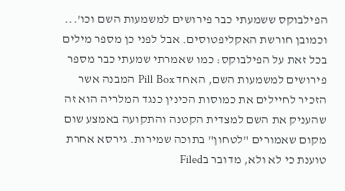הפילבוקס ששמעתי כבר פירושים למשמעות השם וכו'...
וכמובן חורשת האקליפטוסים. אבל לפני כן מספר מילים בכל זאת על הפילבוקס: כמו שאמרתי שמעתי כבר מספר פירושים למשמעות השם, האחד Pill Box המבנה אשר הזכיר לחיילים את כמוסות הכינין כנגד המלריה הוא זה שהעניק את השם למצדית הקטנה והתקועה באמצע שום מקום שאמורים "לטחון" בתוכה שמירות. גירסא אחרת טוענת כי לא ולא, מדובר בFiled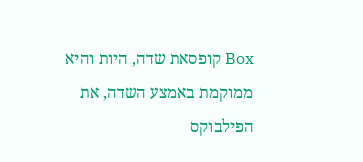Box קופסאת שדה, היות והיא ממוקמת באמצע השדה, את הפילבוקס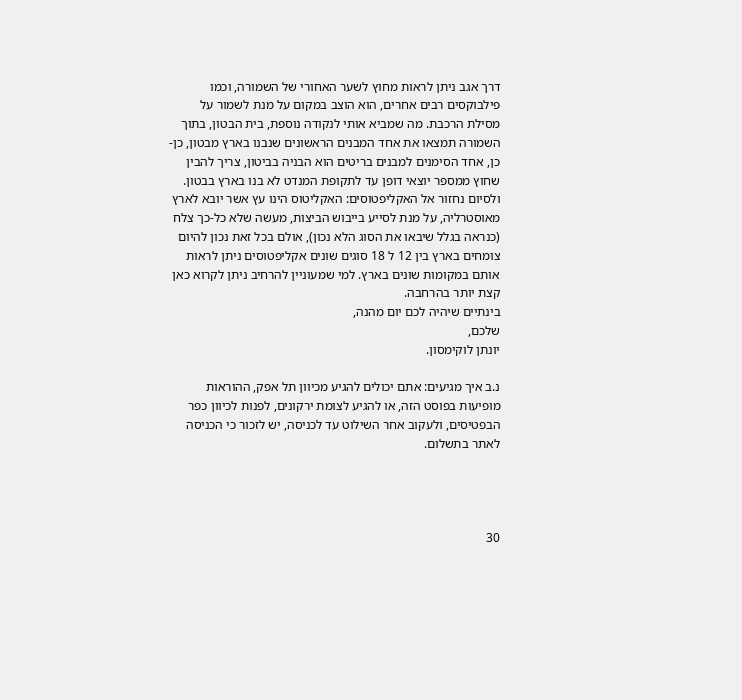דרך אגב ניתן לראות מחוץ לשער האחורי של השמורה, וכמו פילבוקסים רבים אחרים, הוא הוצב במקום על מנת לשמור על מסילת הרכבת. מה שמביא אותי לנקודה נוספת, בית הבטון, בתוך השמורה תמצאו את אחד המבנים הראשונים שנבנו בארץ מבטון, כן-כן, אחד הסימנים למבנים בריטים הוא הבניה בביטון, צריך להבין שחוץ ממספר יוצאי דופן עד לתקופת המנדט לא בנו בארץ בבטון.
ולסיום נחזור אל האקליפטוסים: האקליטוס הינו עץ אשר יובא לארץ מאוסטרליה, על מנת לסייע בייבוש הביצות, מעשה שלא כל-כך צלח (כנראה בגלל שיבאו את הסוג הלא נכון), אולם בכל זאת נכון להיום צומחים בארץ בין 12 ל 18 סוגים שונים אקליפטוסים ניתן לראות אותם במקומות שונים בארץ. למי שמעוניין להרחיב ניתן לקרוא כאן קצת יותר בהרחבה.
בינתיים שיהיה לכם יום מהנה,
שלכם,
יונתן לוקימסון.

נ.ב איך מגיעים: אתם יכולים להגיע מכיוון תל אפק, ההוראות מופיעות בפוסט הזה, או להגיע לצומת ירקונים, לפנות לכיוון כפר הבפטיסים, ולעקוב אחר השילוט עד לכניסה, יש לזכור כי הכניסה לאתר בתשלום.




30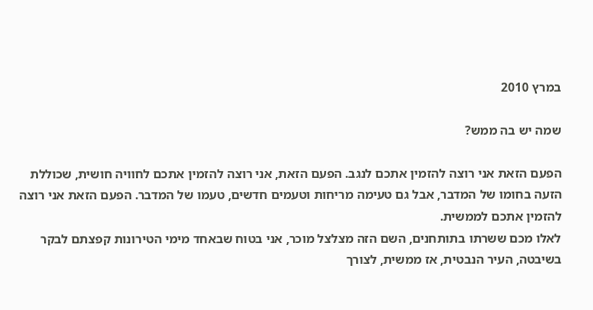במרץ 2010

שמה יש בה ממש?

הפעם הזאת אני רוצה להזמין אתכם לנגב. הפעם הזאת, אני רוצה להזמין אתכם לחוויה חושית, שכוללת הזעה בחומו של המדבר, אבל גם טעימה מריחות וטעמים חדשים, טעמו של המדבר. הפעם הזאת אני רוצה להזמין אתכם לממשית.
לאלו מכם ששרתו בתותחנים, השם הזה מצלצל מוכר, אני בטוח שבאחד מימי הטירונות קפצתם לבקר בשיבטה, העיר הנבטית, אז ממשית, לצורך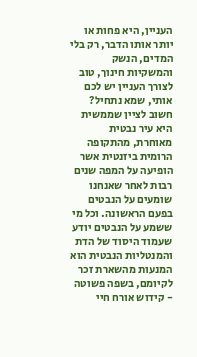העניין, היא פחות או יותר אותו הדבר, רק בלי המדים, הנשק והמשקיות חינוך, טוב לצורך העניין יש לכם אותי, שמא נתחיל?
חשוב לציין שממשית היא עיר נבטית מאוחרת, מהתקופה הרומית ביזנטית אשר הופיעה על המפה שנים רבות לאחר שאנחנו שומעים על הנבטים בפעם הראשונה. וכל מי ששמע על הנבטים יודע שעמוד היסוד של הדת והמנטליות הנבטית הוא המנעות מהשארת זכר לקיומם, בשפה פשוטה - קידוש אורח חיי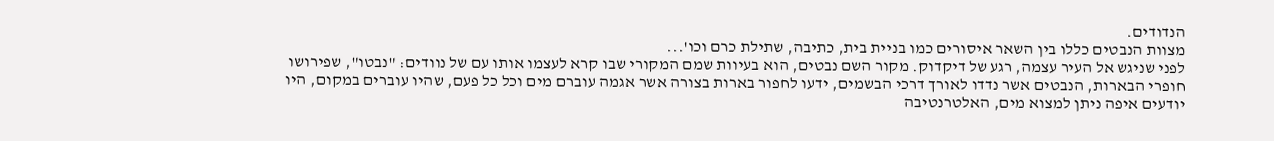הנדודים.
מצוות הנבטים כללו בין השאר איסורים כמו בניית בית, כתיבה, שתילת כרם וכו'...
לפני שניגש אל העיר עצמה, רגע של דיקדוק. מקור השם נבטים, הוא בעיוות שמם המקורי שבו קרא לעצמו אותו עם של נוודים: "נבטו", שפירושו חופרי הבארות, הנבטים אשר נדדו לאורך דרכי הבשמים, ידעו לחפור בארות בצורה אשר אגמה עוברם מים וכל כל פעם, שהיו עוברים במקום, היו יודעים איפה ניתן למצוא מים, האלטרנטיבה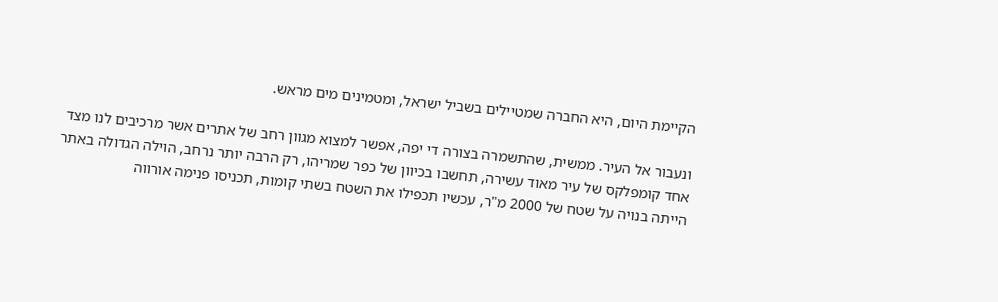הקיימת היום, היא החברה שמטיילים בשביל ישראל, ומטמינים מים מראש.

ונעבור אל העיר. ממשית, שהתשמרה בצורה די יפה, אפשר למצוא מגוון רחב של אתרים אשר מרכיבים לנו מצד אחד קומפלקס של עיר מאוד עשירה, תחשבו בכיוון של כפר שמריהו, רק הרבה יותר נרחב, הוילה הגדולה באתר הייתה בנויה על שטח של 2000 מ"ר, עכשיו תכפילו את השטח בשתי קומות, תכניסו פנימה אורווה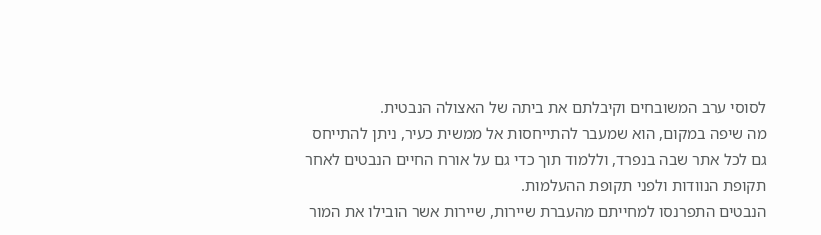לסוסי ערב המשובחים וקיבלתם את ביתה של האצולה הנבטית.
מה שיפה במקום, הוא שמעבר להתייחסות אל ממשית כעיר, ניתן להתייחס גם לכל אתר שבה בנפרד, וללמוד תוך כדי גם על אורח החיים הנבטים לאחר תקופת הנוודות ולפני תקופת ההעלמות.
הנבטים התפרנסו למחייתם מהעברת שיירות, שיירות אשר הובילו את המור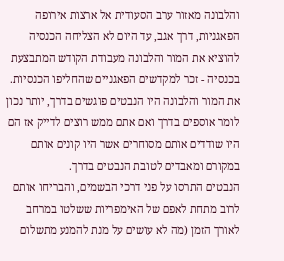והלבונה מאזור ערב הסעודית אל ארצות אירופה הפאגניות, דרך אגב, עד היום לא הצליחה הכנסיה להוציא את המור והלבונה מעבודת הקודש המתבצעת בכנסיה - זכר למקדשים הפאגניים שהחליפו הכנסיות.
את המור והלבונה היו הנבטים פוגשים בדרך, יותר נכון לומר אוספים בדרך ואם אתם ממש רוצים לדייק אז הם היו שודדים אותם מסוחרים אשר היו קונים אותם במקורם ומאבדים לטובת הנבטים בדרך.
הנבטים התרסו על פני דרכי הבשמים, והבריחו אותם לרוב מתחת לאפם של האימפריות ששלטו במרחב לאורך הזמן (מה לא עושים על מנת להמנע מתשלום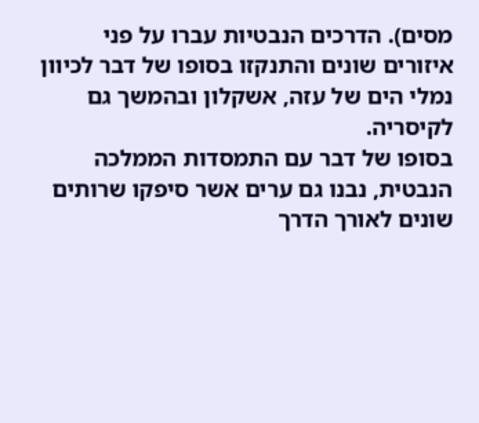מסים). הדרכים הנבטיות עברו על פני איזורים שונים והתנקזו בסופו של דבר לכיוון נמלי הים של עזה, אשקלון ובהמשך גם לקיסריה.
בסופו של דבר עם התמסדות הממלכה הנבטית, נבנו גם ערים אשר סיפקו שרותים שונים לאורך הדרך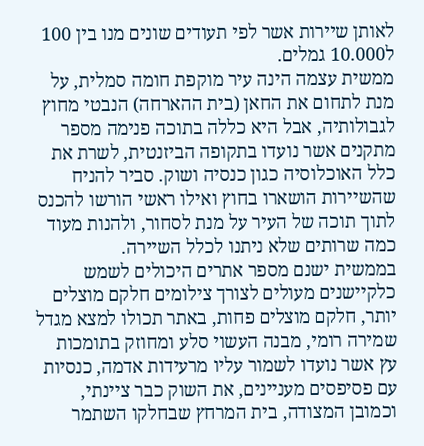לאותן שיירות אשר לפי תעודים שונים מנו בין 100 ל10.000 גמלים.
ממשית עצמה הינה עיר מוקפת חומה סמלית, על מנת לתחום את החאן (בית ההארחה) הנבטי מחוץ לגבולותיה, אבל היא כללה בתוכה פנימה מספר מתקנים אשר נועדו בתקופה הביזנטית, לשרת את כלל האוכלוסיה כגון כנסיה ושוק. סביר להניח שהשיירות הושארו בחוץ ואילו ראשי הורשו להכנס לתוך תוכה של העיר על מנת לסחור, ולהנות מעוד כמה שרותים שלא ניתנו לכלל השיירה.
בממשית ישנם מספר אתרים היכולים לשמש כלקיישנים מעולים לצורך צילומים חלקם מוצלים יותר, חלקם מוצלים פחות, באתר תכולו למצא מגדל שמירה רומי, מבנה העשוי סלע ומחוזק בתומכות עץ אשר נועדו לשמור עליו מרעידות אדמה, כנסיות עם פסיפסים מעניינים, את השוק כבר ציינתי, וכמובן המצודה, בית המרחץ שבחלקו השתמר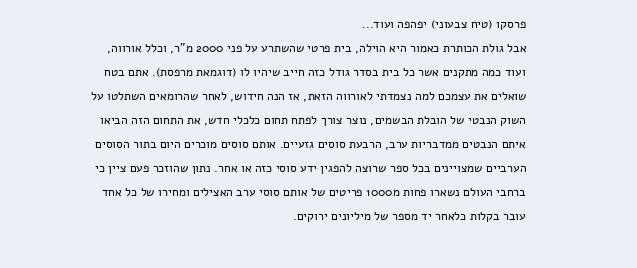פרסקו (טיח צבעוני) יפהפה ועוד...
אבל גולת הכותרת כאמור היא הוילה, בית פרטי שהשתרע על פני 2000 מ"ר, וכלל אורווה, ועוד כמה מתקנים אשר כל בית בסדר גודל כזה חייב שיהיו לו (דוגמאת מרפסת). אתם בטח שואלים את עצמכם למה נצמדתי לאורווה הזאת, אז הנה חידוש, לאחר שהרומאים השתלטו על השוק הנבטי של הובלת הבשמים, נוצר צורך לפתח תחום כלכלי חדש, את התחום הזה הביאו איתם הנבטים ממדבריות ערב, הרבעת סוסים גזעיים. אותם סוסים מוכרים היום בתור הסוסים הערביים שמצויינים בכל ספר שרוצה להפגין ידע סוסי כזה או אחר. נתון שהוזכר פעם ציין כי ברחבי העולם נשארו פחות מ1000 פריטים של אותם סוסי ערב האצילים ומחירו של כל אחד עובר בקלות כלאחר יד מספר של מיליונים ירוקים.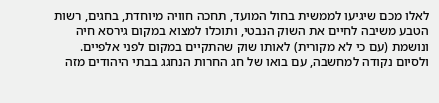לאלו מכם שיגיעו לממשית בחול המועד, תחכה חוויה מיוחדת, בחגים, רשות הטבע משיבה לחיים את השוק הנבטי, ותוכלו למצוא במקום גירסא חיה ונושמת (עם כי לא מקורית) לאותו שוק שהתקיים במקום לפני אלפיים. ולסיום נקודה למחשבה, עם בואו של חג החרות הנחגג בבתי היהודים מזה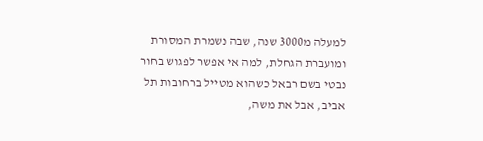למעלה מ3000 שנה, שבה נשמרת המסורת ומועברת הגחלת, למה אי אפשר לפגוש בחור נבטי בשם רבאל כשהוא מטייל ברחובות תל אביב, אבל את משה,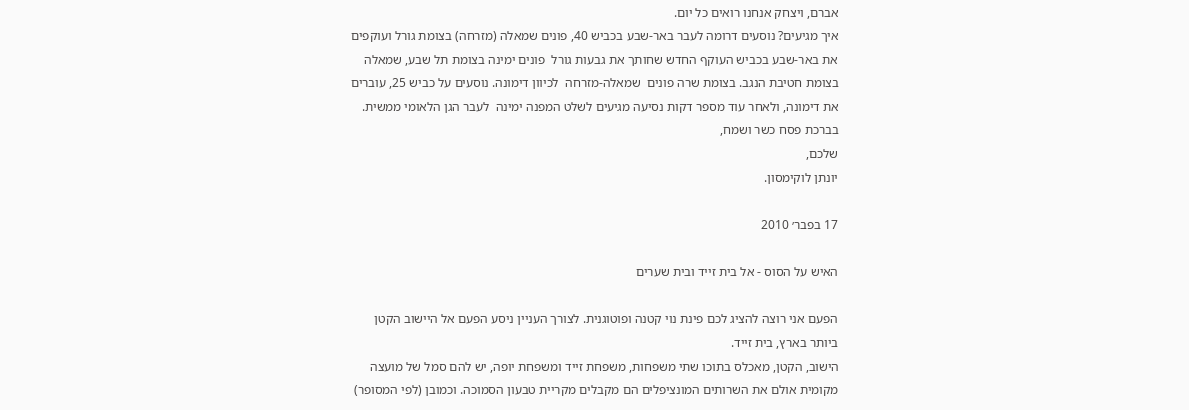אברם, ויצחק אנחנו רואים כל יום.
איך מגיעים? נוסעים דרומה לעבר באר-שבע בכביש 40, פונים שמאלה (מזרחה) בצומת גורל ועוקפים את באר-שבע בכביש העוקף החדש שחותך את גבעות גורל  פונים ימינה בצומת תל שבע, שמאלה בצומת חטיבת הנגב. בצומת שרה פונים  שמאלה-מזרחה  לכיוון דימונה. נוסעים על כביש 25, עוברים את דימונה, ולאחר עוד מספר דקות נסיעה מגיעים לשלט המפנה ימינה  לעבר הגן הלאומי ממשית.
בברכת פסח כשר ושמח,
שלכם,
יונתן לוקימסון.

17 בפבר׳ 2010

האיש על הסוס - אל בית זייד ובית שערים

הפעם אני רוצה להציג לכם פינת נוי קטנה ופוטוגנית. לצורך העניין ניסע הפעם אל היישוב הקטן ביותר בארץ, בית זייד.
הישוב, הקטן, מאכלס בתוכו שתי משפחות, משפחת זייד ומשפחת יופה, יש להם סמל של מועצה מקומית אולם את השרותים המונציפלים הם מקבלים מקריית טבעון הסמוכה. וכמובן (לפי המסופר)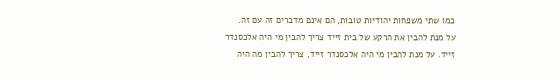כמו שתי משפחות יהודיות טובות, הם אינם מדברים זה עם זה.
על מנת להבין את הרקע של בית זייד צריך להבין מי היה אלכסנדר זייד. על מנת להבין מי היה אלכסנדר זייד, צריך להבין מה היה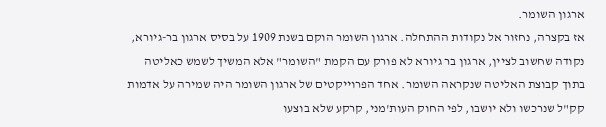ארגון השומר.
אז בקצרה, נחזור אל נקודות ההתחלה. ארגון השומר הוקם בשנת 1909 על בסיס ארגון בר-גיורא, נקודה שחשוב לציין, ארגון בר גיורא לא פורק עם הקמת "השומר" אלא המשיך לשמש כאליטה בתוך קבוצת האליטה שנקראה השומר. אחד הפרוייקטים של ארגון השומר היה שמירה על אדמות קק"ל שנרכשו ולא יושבו, לפי החוק העות'מני, קרקע שלא בוצעו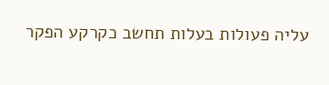עליה פעולות בעלות תחשב כקרקע הפקר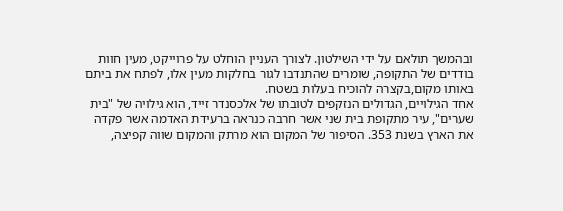ובהמשך תולאם על ידי השילטון. לצורך העניין הוחלט על פרוייקט, מעין חוות בודדים של התקופה, שומרים שהתנדבו לגור בחלקות מעין אלו, לפתח את ביתם באותו מקום,בקצרה להוכיח בעלות בשטח.
אחד הגילויים, הגדולים הנזקפים לטובתו של אלכסנדר זייד, הוא גילויה של "בית שערים", עיר מתקופת בית שני אשר חרבה כנראה ברעידת האדמה אשר פקדה את הארץ בשנת 353. הסיפור של המקום הוא מרתק והמקום שווה קפיצה,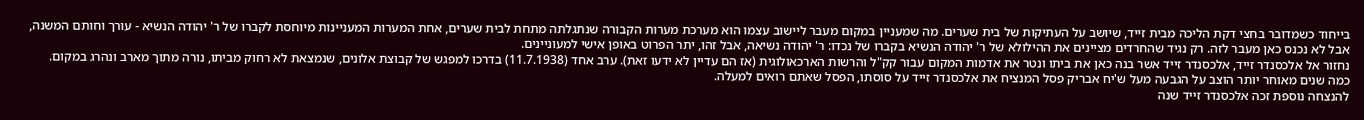בייחוד כשמדובר בחצי דקת הליכה מבית זייד, שיושב על העתיקות של בית שערים. מה שמעניין במקום מעבר ליישוב עצמו הוא מערכת מערות הקבורה שנתגלתה מתחת לבית שערים, אחת המערות המעניינות מיוחסת לקברו של ר' יהודה הנשיא - עורך וחותם המשנה, אבל לא נכנס כאן מעבר לזה. רק נגיד שהחרדים מציינים את ההילולא של ר' יהודה הנשיא בקברו של נכדו: ר' יהודה נשיאה, אבל זהו, יתר הפרוט באופן אישי למעוניינים.
נחזור אל אלכסנדר זייד, אלכסנדר זייד אשר בנה כאן את ביתו ונטר את אדמות המקום עבור קק"ל והרשות הארכאולוגית (אז הם עדיין לא ידעו זאת). ערב אחד (11.7.1938) בדרכו למפגש של קבוצת אלונים, שנמצאת לא רחוק מביתו, נורה מתוך מארב ונהרג במקום.
כמה שנים מאוחר יותר הוצב על הגבעה מעל ש'יח אבריק פסל המנציח את אלכסנדר זייד על סוסתו, הפסל שאתם רואים למעלה.
להנצחה נוספת זכה אלכסנדר זייד שנה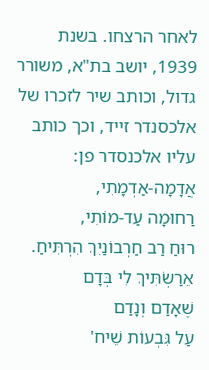לאחר הרצחו. בשנת 1939, יושב בת"א, משורר גדול, וכותב שיר לזכרו של אלכסנדר זייד, וכך כותב עליו אלכנסדר פן:
אֲדָמָה-אַדְמָתִי,
רַחוּמָה עַד-מוֹתִי,
רוּחַ רַב חַרְבוֹנַיִךְ הִרְתִּיחַ.
אֵרַשְׂתִּיךְ לִי בְּדָם
שֶׁאָדַם וְנָדַם
עַל גִּבְעוֹת שֵׁיח'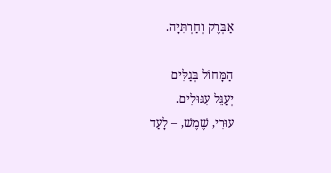אַבְּרֶק וְחַרְתִּיָה.

הַמָּחוֹל בְּגַלִּים
יְעַגֵּל עִגּוּלִים.
עוּרִי, שֶׁמֶשׁ, – לָעַד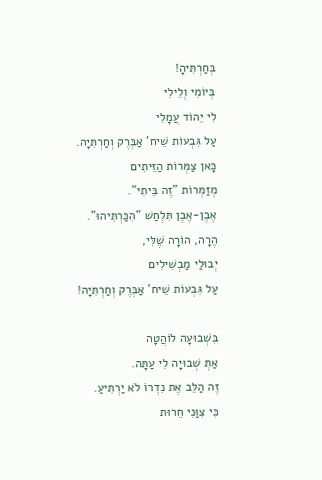בְּחַרְתִּיהָ!
בְּיוֹמִי וְלֵילִי
לִי יֵהוֹד עֲמָלִי
עַל גִּבְעוֹת שֵׁיח' אַבְּרֶק וְחַרְתִּיָה.
כָּאן צַמְּרוֹת הַזֵּיתִים
מְזַמְּרוֹת "זֶה בֵּיתִי".
אֶבֶן-אֶבֶן תִּלְחַשׁ "הִכַּרְתִּיהוּ".
הֶרָה, הוֹרָה שֶׁלִּי,
יְבוּלַי מַבְשִׁילִים
עַל גִּבְעוֹת שֵׁיח' אַבְּרֶק וְחַרְתִּיָה!

בִּשְׁבוּעָה לוֹהֲטָה
אַתְּ שְׁבוּיָה לִי עַתָּה.
זֶה הַלֵּב אֶת נִדְרוֹ לֹא יַרְתִּיעַ.
כִּי צִוַּנִי חֵרוּת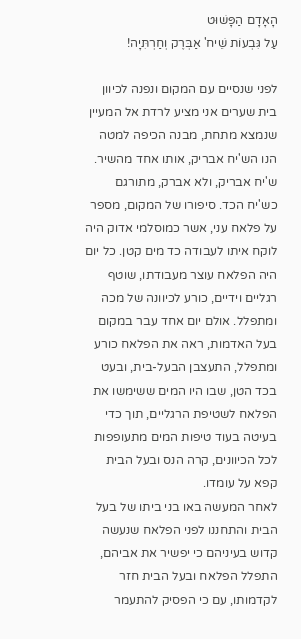הָאָדָם הַפָּשׁוּט
עַל גִּבְעוֹת שֵׁיח' אַבְּרֶק וְחַרְתִּיָה!

לפני שנסיים עם המקום ונפנה לכיוון בית שערים אני מציע לרדת אל המעיין שנמצא מתחת, מבנה הכיפה למטה הנו הש'יח אבריק, אותו אחד מהשיר.
ש'יח אבריק, ולא אברק, מתורגם כש'יח הכד. סיפורו של המקום, מספר על פלאח עני, אשר כמוסלמי אדוק היה לוקח איתו לעבודה כד מים קטן. כל יום היה הפלאח עוצר מעבודתו, שוטף רגליים וידיים, כורע לכיוונה של מכה ומתפלל. אולם יום אחד עבר במקום בעל האדמות, ראה את הפלאח כורע ומתפלל, התעצבן הבעל-בית, ובעט בכד הטן, שבו היו המים ששימשו את הפלאח לשטיפת הרגליים, תוך כדי בעיטה בעוד טיפות המים מתעופפות לכל הכיוונים, קרה הנס ובעל הבית קפא על עומדו.
לאחר המעשה באו בני ביתו של בעל הבית והתחננו לפני הפלאח שנעשה קדוש בעיניהם כי יפשיר את אביהם, התפלל הפלאח ובעל הבית חזר לקדמותו, עם כי הפסיק להתעמר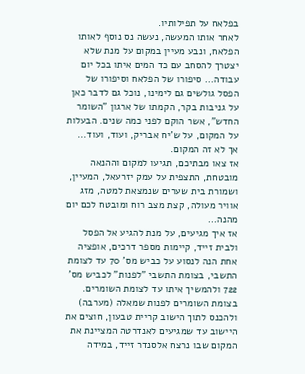בפלאח על תפילותיו.
לאחר אותו המעשה, נעשה נס נוסף לאותו הפלאח, ונבע מעיין במקום על מנת שלא יצטרך להסחב עם כד המים איתו בכל יום עבודה... סיפורו של הפלאח וסיפורו של הפסל גולשים גם לימינו, נוכל גם לדבר כאן על גניבות בקר, הקמתו של ארגון "השומר החדש", אשר הוקם לפני כמה שנים. הבעלות על המקום, על ש'יח אבריק, ועוד, ועוד... אך לא זה המקום.
אז צאו מבתיכם, תגיעו למקום וההנאה מובטחת, התצפית על עמק יזרעאל, המעיין, ושמורת בית שערים שנמצאת למטה, מזג אוויר מעולה, קצת מצב רוח ומובטח לכם יום מהנה...
אז איך מגיעים, על מנת להגיע אל הפסל ולבית זייד, קיימות מספר דרכים, אופציה אחת הנה לנסוע על כביש מס' 70 עד לצומת התשבי, בצומת התשבי "לפנות" לכביש מס' 722 ולהמשיך איתו עד לצומת השומרים. בצומת השומרים לפנות שמאלה (מערבה) ולהכנס לתוך הישוב קריית טבעון, חוצים את היישוב עד שמגיעים לאנדרטה המציינת את המקום שבו נרצח אלסנדר זייד, במידה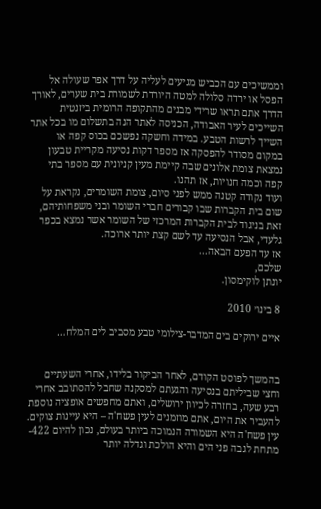וממשיכים עם הכביש מגיעים לעליה על דרך אפר שעולה אל הפסל או ירדה סלולה למטה היורדת לשמורת בית שערים, לאורך הדרך אתם תראו שרידי מבנים מהתקופה הרומית ביזנטית השייכים לעיר האבודה, הכניסה לאתר הנה בתשלום מו בכל אתר השייך לרשות הטבע. במידה וחשקה נפשכם בכוס קפה או במקום מסודר להפסקה אז מספר דקות נסיעה מקריית טבעון נמצאת צומת אלונים שבה קיימת מעין קניונית עם מספר בתי קפה וכמה חנויות, אז תהנו.
ועוד נקודה קטנה ממש לפני סיום, צומת השומרים, נקראת על שום בית הקברות שבו קבורים חברי השומר ובני משפחותיהם, זאת בניגוד לבית הקברות המרכזי של השומר אשר נמצא בכפר גלעדי, אבל הנסיעה עד לשם קצת יותר ארוכה.
אז עד הפעם הבאה...
שלכם,
יונתן לוקימסון.

8 בינו׳ 2010

איים ירוקים בים המדבר-צילומי טבע מסביב לים המלח…


בהמשך לפוסט הקודם, לאחר הביקור בלידו, אחרי השעתיים וחצי שביליתם בנסיעה והגעתם למסקנה שחבל להסתובב אחרי רבע שעה, בחזרה לכיוון ירושלים, ואתם מחפשים אופציה נוספת להעביר את היום, אתם מוזמנים לעין פשח'ה – היא עיינות צוקים.
עין פשח'ה היא השמורה הנמוכה ביותר בעולם, נכון להיום 422- מתחת לגבה פני הים והיא הולכת וגדלה יותר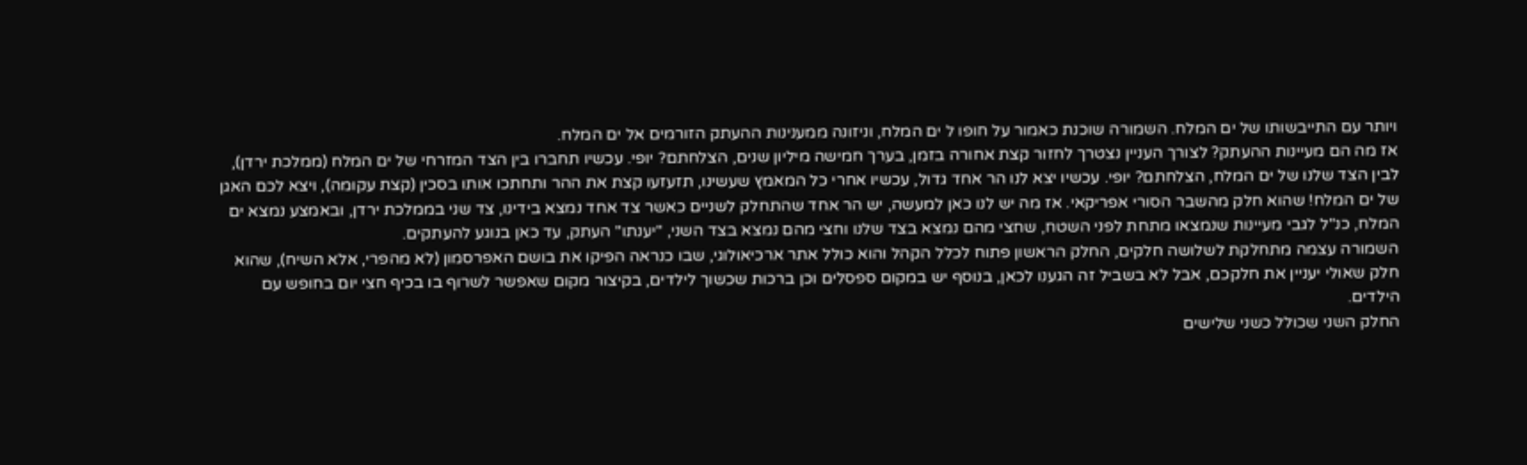ויותר עם התייבשותו של ים המלח. השמורה שוכנת כאמור על חופו ל ים המלח, וניזונה ממענינות ההעתק הזורמים אל ים המלח.
אז מה הם מעיינות ההעתק? לצורך העניין נצטרך לחזור קצת אחורה בזמן, בערך חמישה מיליון שנים, הצלחתם? יופי. עכשיו תחברו בין הצד המזרחי של ים המלח (ממלכת ירדן), לבין הצד שלנו של ים המלח, הצלחתם? יופי. עכשיו יצא לנו הר אחד גדול, עכשיו אחרי כל המאמץ שעשינו, תזעזעו קצת את ההר ותחתכו אותו בסכין (קצת עקומה), ויצא לכם האגן של ים המלח! שהוא חלק מהשבר הסורי אפריקאי. אז מה יש לנו כאן למעשה, יש הר אחד שהתחלק לשניים כאשר צד אחד נמצא בידינו, צד שני בממלכת ירדן, ובאמצע נמצא ים המלח, כנ"ל לגבי מעיינות שנמצאו מתחת לפני השטח, שחצי מהם נמצא בצד שלנו וחצי מהם נמצא בצד השני, "יענתו" העתק, עד כאן בנוגע להעתקים.
השמורה עצמה מתחלקת לשלושה חלקים, החלק הראשון פתוח לכלל הקהל והוא כולל אתר ארכיאולוגי, שבו כנראה הפיקו את בושם האפרסמון (לא מהפרי, אלא השיח), שהוא חלק שאולי יעניין את חלקכם, אבל לא בשביל זה הגענו לכאן, בנוסף יש במקום ספסלים וכן ברכות שכשוך לילדים, בקיצור מקום שאפשר לשרוף בו בכיף חצי יום בחופש עם הילדים.
החלק השני שכולל כשני שלישים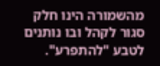מהשמורה הינו חלק סגור לקהל ובו נותנים לטבע "להתפרע".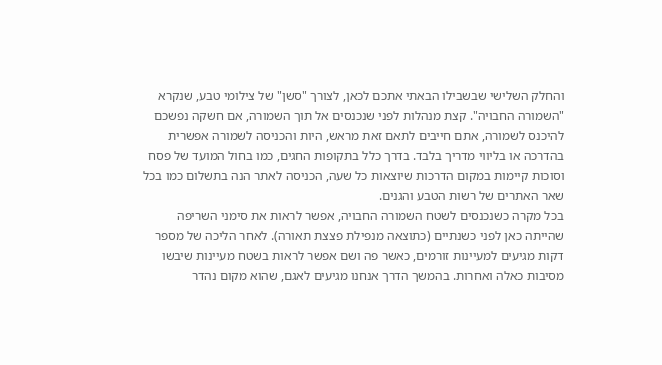והחלק השלישי שבשבילו הבאתי אתכם לכאן, לצורך "סשן" של צילומי טבע, שנקרא "השמורה החבויה". קצת מנהלות לפני שנכנסים אל תוך השמורה, אם חשקה נפשכם להיכנס לשמורה, אתם חייבים לתאם זאת מראש, היות והכניסה לשמורה אפשרית בהדרכה או בליווי מדריך בלבד. בדרך כלל בתקופות החגים, כמו בחול המועד של פסח וסוכות קיימות במקום הדרכות שיוצאות כל שעה, הכניסה לאתר הנה בתשלום כמו בכל שאר האתרים של רשות הטבע והגנים.
בכל מקרה כשנכנסים לשטח השמורה החבויה, אפשר לראות את סימני השריפה שהייתה כאן לפני כשנתיים (כתוצאה מנפילת פצצת תאורה). לאחר הליכה של מספר דקות מגיעים למעיינות זורמים, כאשר פה ושם אפשר לראות בשטח מעיינות שיבשו מסיבות כאלה ואחרות. בהמשך הדרך אנחנו מגיעים לאגם, שהוא מקום נהדר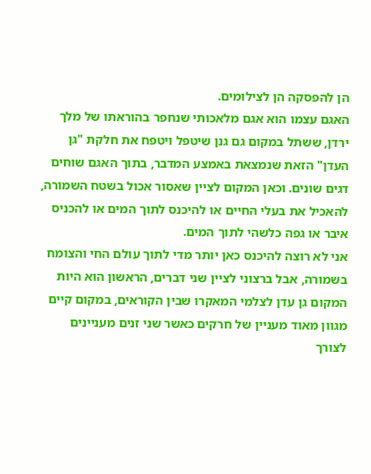הן להפסקה הן לצילומים.
האגם עצמו הוא אגם מלאכותי שנחפר בהוראתו של מלך ירדן, ששתל במקום גם גנן שיטפל ויטפח את חלקת "גן העדן" הזאת שנמצאת באמצע המדבר, בתוך האגם שוחים דגים שונים. וכאן המקום לציין שאסור אכול בשטח השמורה, להאכיל את בעלי החיים או להיכנס לתוך המים או להכניס איבר או גפה כלשהי לתוך המים.
אני לא רוצה להיכנס כאן יותר מדי לתוך עולם החי והצומח בשמורה, אבל ברצוני לציין שני דברים, הראשון הוא היות המקום גן עדן לצלמי המאקרו שבין הקוראים, במקום קיים מגוון מאוד מעניין של חרקים כאשר שני זנים מעניינים לצורך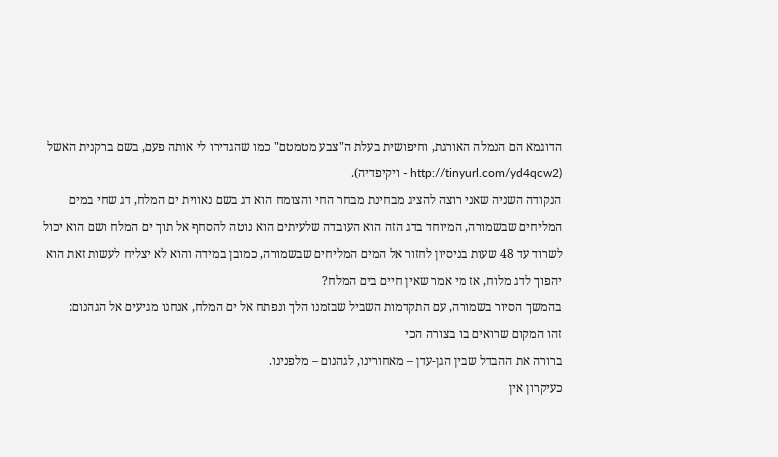הדוגמא הם הנמלה האורגת, וחיפושית בעלת ה"צבע מטמטם" כמו שהגדירו לי אותה פעם, בשם ברקנית האשל (http://tinyurl.com/yd4qcw2 - ויקיפדיה).
הנקודה השניה שאני רוצה להציג מבחינת מבחר החי והצומח הוא דג בשם נאווית ים המלח, דג שחי במים המליחים שבשמורה, המיוחד בדג הזה הוא העובדה שלעיתים הוא נוטה להסחף אל תוך ים המלח ושם הוא יכול לשרוד עד 48 שעות בניסיון לחזור אל המים המליחים שבשמורה, כמובן במידה והוא לא יצליח לעשות זאת הוא יהפוך לדג מלוח, אז מי אמר שאין חיים בים המלח?
בהמשך הסיור בשמורה, עם התקדמות השביל שבזמנו הלך ונפתח אל ים המלח, אנחנו מגיעים אל הגהנום:
זהו המקום שרואים בו בצורה הכי
ברורה את ההבדל שבין הגן-עדן – מאחורינו, לגהנום – מלפנינו.
כעיקרון אין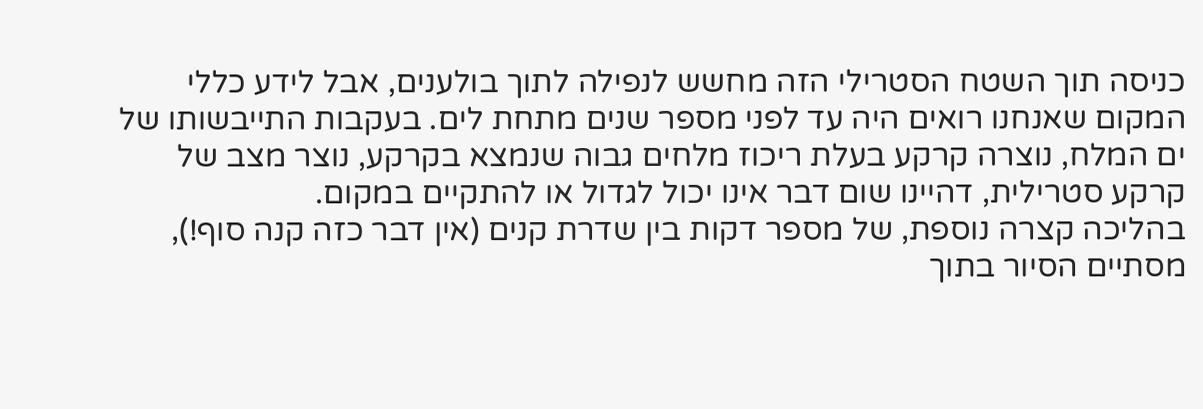כניסה תוך השטח הסטרילי הזה מחשש לנפילה לתוך בולענים, אבל לידע כללי המקום שאנחנו רואים היה עד לפני מספר שנים מתחת לים. בעקבות התייבשותו של ים המלח, נוצרה קרקע בעלת ריכוז מלחים גבוה שנמצא בקרקע, נוצר מצב של קרקע סטרילית, דהיינו שום דבר אינו יכול לגדול או להתקיים במקום.
בהליכה קצרה נוספת, של מספר דקות בין שדרת קנים (אין דבר כזה קנה סוף!), מסתיים הסיור בתוך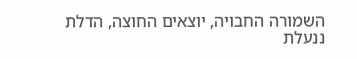השמורה החבויה, יוצאים החוצה, הדלת ננעלת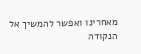מאחרינו ואפשר להמשיך אל הנקודה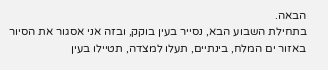הבאה.
בתחילת השבוע הבא, נסייר בעין בוקק, ובזה אני אסגור את הסיור באזור ים המלח, בינתיים, תעלו למצדה, תטיילו בעין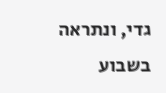גדי, ונתראה בשבוע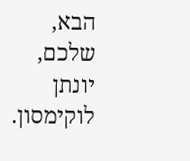הבא,
שלכם,
יונתן לוקימסון.